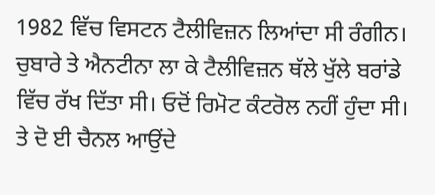1982 ਵਿੱਚ ਵਿਸਟਨ ਟੈਲੀਵਿਜ਼ਨ ਲਿਆਂਦਾ ਸੀ ਰੰਗੀਨ। ਚੁਬਾਰੇ ਤੇ ਐਨਟੀਨਾ ਲਾ ਕੇ ਟੈਲੀਵਿਜ਼ਨ ਥੱਲੇ ਖੁੱਲੇ ਬਰਾਂਡੇ ਵਿੱਚ ਰੱਖ ਦਿੱਤਾ ਸੀ। ਓਦੋਂ ਰਿਮੋਟ ਕੰਟਰੋਲ ਨਹੀਂ ਹੁੰਦਾ ਸੀ।
ਤੇ ਦੋ ਈ ਚੈਨਲ ਆਉਂਦੇ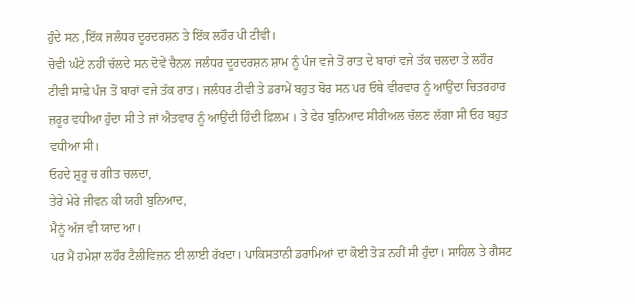ਹੁੰਦੇ ਸਨ ,ਇੱਕ ਜਲੰਧਰ ਦੂਰਦਰਸ਼ਨ ਤੇ ਇੱਕ ਲਹੌਰ ਪੀ ਟੀਵੀ।
ਚੋਵੀ ਘੰਟੇ ਨਹੀਂ ਚੱਲਦੇ ਸਨ ਦੋਵੇਂ ਚੈਨਲ ਜਲੰਧਰ ਦੂਰਦਰਸ਼ਨ ਸ਼ਾਮ ਨੂੰ ਪੰਜ ਵਜੇ ਤੋਂ ਰਾਤ ਦੇ ਬਾਰਾਂ ਵਜੇ ਤੱਕ ਚਲਦਾ ਤੇ ਲਹੌਰ ਟੀਵੀ ਸਾਢ਼ੇ ਪੰਜ ਤੋਂ ਬਾਰਾਂ ਵਜੇ ਤੱਕ ਰਾਤ। ਜਲੰਧਰ ਟੀਵੀ ਤੇ ਡਰਾਮੇਂ ਬਹੁਤ ਬੋਰ ਸਨ ਪਰ ਓਥੇ ਵੀਰਵਾਰ ਨੂੰ ਆਉਂਦਾ ਚਿਤਰਹਾਰ ਜ਼ਰੂਰ ਵਧੀਆ ਹੁੰਦਾ ਸੀ ਤੇ ਜਾਂ ਐਤਵਾਰ ਨੂੰ ਆਉਂਦੀ ਹਿੰਦੀ ਫ਼ਿਲਮ । ਤੇ ਫੇਰ ਬੁਨਿਆਦ ਸੀਰੀਅਲ ਚੱਲਣ ਲੱਗਾ ਸੀ ਓਹ ਬਹੁਤ ਵਧੀਆ ਸੀ।
ਓਹਦੇ ਸ਼ੁਰੂ ਚ ਗੀਤ ਚਲਦਾ,
ਤੇਰੇ ਮੇਰੇ ਜੀਵਨ ਕੀ ਯਹੀ ਬੁਨਿਆਦ,
ਮੈਨੂਂ ਅੱਜ ਵੀ ਯਾਦ ਆ।
ਪਰ ਮੈਂ ਹਮੇਸ਼ਾ ਲਹੌਰ ਟੈਲੀਵਿਜ਼ਨ ਈ ਲਾਈ ਰੱਖਦਾ। ਪਾਕਿਸਤਾਨੀ ਡਰਾਮਿਆਂ ਦਾ ਕੋਈ ਤੋੜ ਨਹੀਂ ਸੀ ਹੁੰਦਾ। ਸਾਹਿਲ ਤੇ ਗੈਸਟ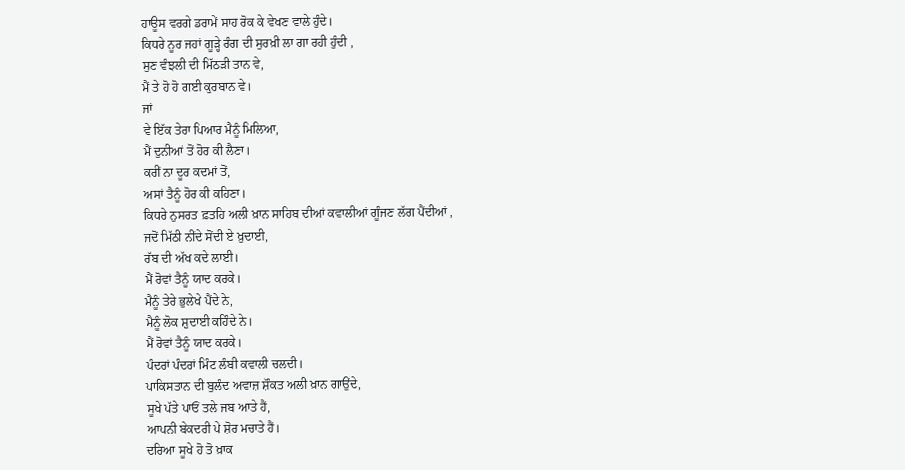ਹਾਊਸ ਵਰਗੇ ਡਰਾਮੇਂ ਸਾਹ ਰੋਕ ਕੇ ਵੇਖਣ ਵਾਲੇ ਹੁੰਦੇ।
ਕਿਧਰੇ ਨੂਰ ਜਹਾਂ ਗੂੜ੍ਹੇ ਰੰਗ ਦੀ ਸੁਰਖ਼ੀ ਲਾ ਗਾ ਰਹੀ ਹੁੰਦੀ ,
ਸੁਣ ਵੰਝਲੀ ਦੀ ਮਿੱਠੜੀ ਤਾਨ ਵੇ,
ਮੈਂ ਤੇ ਹੋ ਹੋ ਗਈ ਕੁਰਬਾਨ ਵੇ।
ਜਾਂ
ਵੇ ਇੱਕ ਤੇਰਾ ਪਿਆਰ ਮੈਨੂੰ ਮਿਲਿਆ,
ਮੈਂ ਦੁਨੀਆਂ ਤੋਂ ਹੋਰ ਕੀ ਲੈਣਾ।
ਕਰੀਂ ਨਾ ਦੂਰ ਕਦਮਾਂ ਤੋਂ,
ਅਸਾਂ ਤੈਨੂੰ ਹੋਰ ਕੀ ਕਹਿਣਾ।
ਕਿਧਰੇ ਨੁਸਰਤ ਫ਼ਤਹਿ ਅਲੀ ਖ਼ਾਨ ਸਾਹਿਬ ਦੀਆਂ ਕਵਾਲੀਆਂ ਗੂੰਜਣ ਲੱਗ ਪੈਂਦੀਆਂ ,
ਜਦੋਂ ਮਿੱਠੀ ਨੀਂਦੇ ਸੋਂਦੀ ਏ ਖ਼ੁਦਾਈ,
ਰੱਬ ਦੀ ਅੱਖ ਕਦੇ ਲਾਈ।
ਮੈਂ ਰੋਵਾਂ ਤੈਨੂੰ ਯਾਦ ਕਰਕੇ।
ਮੈਨੂੰ ਤੇਰੇ ਭੁਲੇਖੇ ਪੈਂਦੇ ਨੇ,
ਮੈਨੂੰ ਲੋਕ ਸ਼ੁਦਾਈ ਕਹਿੰਦੇ ਨੇ।
ਮੈਂ ਰੋਵਾਂ ਤੈਨੂੰ ਯਾਦ ਕਰਕੇ।
ਪੰਦਰਾਂ ਪੰਦਰਾਂ ਮਿੰਟ ਲੰਬੀ ਕਵਾਲੀ ਚਲਦੀ।
ਪਾਕਿਸਤਾਨ ਦੀ ਬੁਲੰਦ ਅਵਾਜ਼ ਸ਼ੌਕਤ ਅਲੀ ਖ਼ਾਨ ਗਾਉਂਦੇ,
ਸੂਖੇ ਪੱਤੇ ਪਾਓਂ ਤਲੇ ਜਬ ਆਤੇ ਹੈਂ,
ਆਪਨੀ ਬੇਕਦਰੀ ਪੇ ਸ਼ੋਰ ਮਚਾਤੇ ਹੈਂ।
ਦਰਿਆ ਸੂਖੇ ਹੋ ਤੋ ਖ਼ਾਕ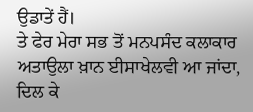ਉਡਾਤੇਂ ਹੈਂ।
ਤੇ ਫੇਰ ਮੇਰਾ ਸਭ ਤੋਂ ਮਨਪਸੰਦ ਕਲਾਕਾਰ ਅਤਾਉਲਾ ਖ਼ਾਨ ਈਸਾਖੇਲਵੀ ਆ ਜਾਂਦਾ,
ਦਿਲ ਕੇ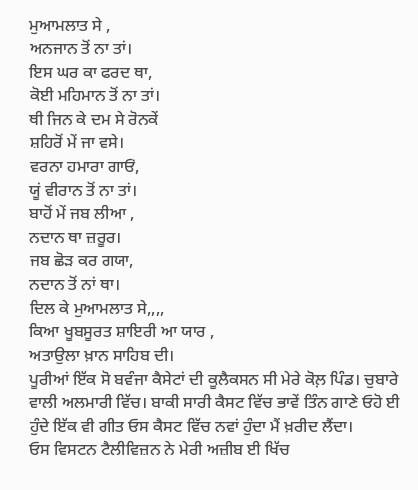ਮੁਆਮਲਾਤ ਸੇ ,
ਅਨਜਾਨ ਤੋਂ ਨਾ ਤਾਂ।
ਇਸ ਘਰ ਕਾ ਫਰਦ ਥਾ,
ਕੋਈ ਮਹਿਮਾਨ ਤੋਂ ਨਾ ਤਾਂ।
ਥੀ ਜਿਨ ਕੇ ਦਮ ਸੇ ਰੋਨਕੇਂ
ਸ਼ਹਿਰੋਂ ਮੇਂ ਜਾ ਵਸੇ।
ਵਰਨਾ ਹਮਾਰਾ ਗਾਓਂ,
ਯੂਂ ਵੀਰਾਨ ਤੋਂ ਨਾ ਤਾਂ।
ਬਾਹੋਂ ਮੇਂ ਜਬ ਲੀਆ ,
ਨਦਾਨ ਥਾ ਜ਼ਰੂਰ।
ਜਬ ਛੋੜ ਕਰ ਗਯਾ,
ਨਦਾਨ ਤੋਂ ਨਾਂ ਥਾ।
ਦਿਲ ਕੇ ਮੁਆਮਲਾਤ ਸੇ,,,,
ਕਿਆ ਖੂਬਸੂਰਤ ਸ਼ਾਇਰੀ ਆ ਯਾਰ ,
ਅਤਾਉਲਾ ਖ਼ਾਨ ਸਾਹਿਬ ਦੀ।
ਪੂਰੀਆਂ ਇੱਕ ਸੋ ਬਵੰਜਾ ਕੈਸੇਟਾਂ ਦੀ ਕੂਲੈਕਸਨ ਸੀ ਮੇਰੇ ਕੋਲ਼ ਪਿੰਡ। ਚੁਬਾਰੇ ਵਾਲੀ ਅਲਮਾਰੀ ਵਿੱਚ। ਬਾਕੀ ਸਾਰੀ ਕੈਸਟ ਵਿੱਚ ਭਾਵੇਂ ਤਿੰਨ ਗਾਣੇ ਓਹੋ ਈ ਹੁੰਦੇ ਇੱਕ ਵੀ ਗੀਤ ਓਸ ਕੈਸਟ ਵਿੱਚ ਨਵਾਂ ਹੁੰਦਾ ਮੈਂ ਖ਼ਰੀਦ ਲੈਂਦਾ।
ਓਸ ਵਿਸਟਨ ਟੈਲੀਵਿਜ਼ਨ ਨੇ ਮੇਰੀ ਅਜ਼ੀਬ ਈ ਖਿੱਚ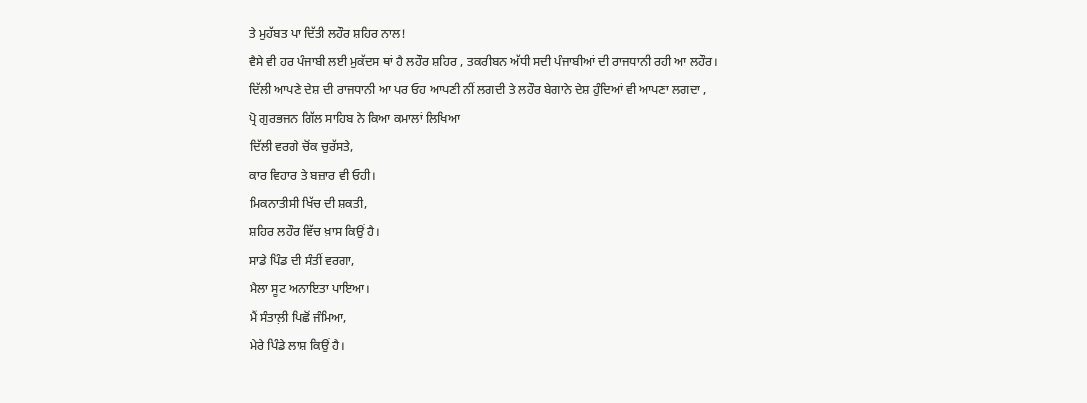ਤੇ ਮੁਹੱਬਤ ਪਾ ਦਿੱਤੀ ਲਹੌਰ ਸ਼ਹਿਰ ਨਾਲ!
ਵੈਸੇ ਵੀ ਹਰ ਪੰਜਾਬੀ ਲਈ ਮੁਕੱਦਸ ਥਾਂ ਹੈ ਲਹੌਰ ਸ਼ਹਿਰ , ਤਕਰੀਬਨ ਅੱਧੀ ਸਦੀ ਪੰਜਾਬੀਆਂ ਦੀ ਰਾਜਧਾਨੀ ਰਹੀ ਆ ਲਹੌਰ।
ਦਿੱਲੀ ਆਪਣੇ ਦੇਸ਼ ਦੀ ਰਾਜਧਾਨੀ ਆ ਪਰ ਓਹ ਆਪਣੀ ਨੀਂ ਲਗਦੀ ਤੇ ਲਹੌਰ ਬੇਗਾਨੇ ਦੇਸ਼ ਹੁੰਦਿਆਂ ਵੀ ਆਪਣਾ ਲਗਦਾ ,
ਪ੍ਰੋ ਗੁਰਭਜਨ ਗਿੱਲ ਸਾਹਿਬ ਨੇ ਕਿਆ ਕਮਾਲਾਂ ਲਿਖਿਆ
ਦਿੱਲੀ ਵਰਗੇ ਚੋਂਕ ਚੁਰੱਸਤੇ,
ਕਾਰ ਵਿਹਾਰ ਤੇ ਬਜ਼ਾਰ ਵੀ ਓਹੀ।
ਮਿਕਨਾਤੀਸੀ ਖਿੱਚ ਦੀ ਸ਼ਕਤੀ,
ਸ਼ਹਿਰ ਲਹੌਰ ਵਿੱਚ ਖ਼ਾਸ ਕਿਉਂ ਹੈ।
ਸਾਡੇ ਪਿੰਡ ਦੀ ਸੰਤੀਂ ਵਰਗਾ,
ਮੈਲਾ ਸੂਟ ਅਨਾਇਤਾ ਪਾਇਆ।
ਮੈਂ ਸੰਤਾਲ਼ੀ ਪਿਛੋਂ ਜੰਮਿਆ,
ਮੇਰੇ ਪਿੰਡੇ ਲਾਸ਼ ਕਿਉਂ ਹੈ।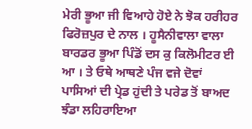ਮੇਰੀ ਭੂਆ ਜੀ ਵਿਆਹੇ ਹੋਏ ਨੇ ਝੋਕ ਹਰੀਹਰ ਫਿਰੋਜ਼ਪੁਰ ਦੇ ਨਾਲ । ਹੂਸੈਨੀਵਾਲਾ ਵਾਲਾ ਬਾਰਡਰ ਭੂਆ ਪਿੰਡੋਂ ਦਸ ਕੁ ਕਿਲੋਮੀਟਰ ਈ ਆ । ਤੇ ਓਥੇ ਆਥਣੇ ਪੰਜ ਵਜੇ ਦੋਵਾਂ ਪਾਸਿਆਂ ਦੀ ਪ੍ਰੇਡ ਹੁਂਦੀ ਤੇ ਪਰੇਡ ਤੋਂ ਬਾਅਦ ਝੰਡਾ ਲਹਿਰਾਇਆ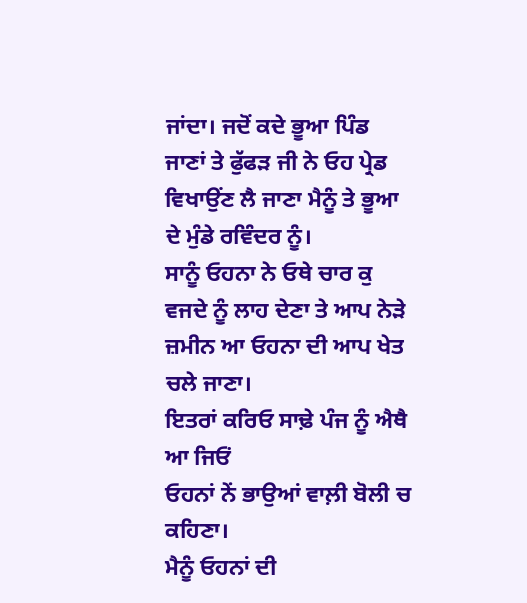ਜਾਂਦਾ। ਜਦੋਂ ਕਦੇ ਭੂਆ ਪਿੰਡ ਜਾਣਾਂ ਤੇ ਫੁੱਫੜ ਜੀ ਨੇ ਓਹ ਪ੍ਰੇਡ ਵਿਖਾਉਂਣ ਲੈ ਜਾਣਾ ਮੈਨੂੰ ਤੇ ਭੂਆ ਦੇ ਮੁੰਡੇ ਰਵਿੰਦਰ ਨੂੰ।
ਸਾਨੂੰ ਓਹਨਾ ਨੇ ਓਥੇ ਚਾਰ ਕੁ ਵਜਦੇ ਨੂੰ ਲਾਹ ਦੇਣਾ ਤੇ ਆਪ ਨੇੜੇ ਜ਼ਮੀਨ ਆ ਓਹਨਾ ਦੀ ਆਪ ਖੇਤ ਚਲੇ ਜਾਣਾ।
ਇਤਰਾਂ ਕਰਿਓ ਸਾਢ਼ੇ ਪੰਜ ਨੂੰ ਐਥੈ ਆ ਜਿਓਂ
ਓਹਨਾਂ ਨੇਂ ਭਾਉਆਂ ਵਾਲ਼ੀ ਬੋਲੀ ਚ ਕਹਿਣਾ।
ਮੈਨੂੰ ਓਹਨਾਂ ਦੀ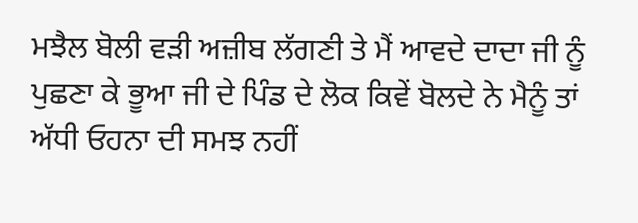ਮਝੈਲ ਬੋਲੀ ਵੜੀ ਅਜ਼ੀਬ ਲੱਗਣੀ ਤੇ ਮੈਂ ਆਵਦੇ ਦਾਦਾ ਜੀ ਨੂੰ ਪੁਛਣਾ ਕੇ ਭੂਆ ਜੀ ਦੇ ਪਿੰਡ ਦੇ ਲੋਕ ਕਿਵੇਂ ਬੋਲਦੇ ਨੇ ਮੈਨੂੰ ਤਾਂ ਅੱਧੀ ਓਹਨਾ ਦੀ ਸਮਝ ਨਹੀਂ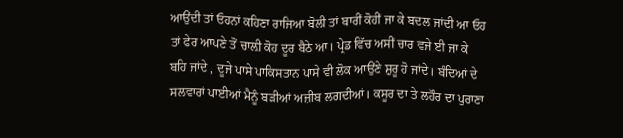ਆਉਂਦੀ ਤਾਂ ਓਹਨਾਂ ਕਹਿਣਾ ਰਾਜਿਆ ਬੋਲੀ ਤਾਂ ਬਾਰੀਂ ਕੋਹੀਂ ਜਾ ਕੇ ਬਦਲ ਜਾਂਦੀ ਆ ਓਹ ਤਾਂ ਫੇਰ ਆਪਣੇ ਤੋਂ ਚਾਲ਼ੀ ਕੋਹ ਦੂਰ ਬੈਠੇ ਆ। ਪ੍ਰੇਡ ਵਿੱਚ ਅਸੀਂ ਚਾਰ ਵਜੇ ਈ ਜਾ ਕੇ ਬਹਿ ਜਾਂਦੇ , ਦੂਜੇ ਪਾਸੇ ਪਾਕਿਸਤਾਨ ਪਾਸੇ ਵੀ ਲੋਕ ਆਉਂਣੇ ਸ਼ੁਰੂ ਹੋ ਜਾਂਦੇ। ਬੰਦਿਆਂ ਦੇ ਸਲਵਾਰਾਂ ਪਾਈਆਂ ਮੈਨੂੰ ਬੜੀਆਂ ਅਜ਼ੀਬ ਲਗਦੀਆਂ। ਕਸੂਰ ਦਾ ਤੇ ਲਹੌਰ ਦਾ ਪੁਰਾਣਾ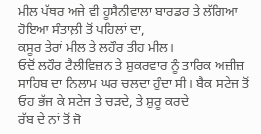ਮੀਲ ਪੱਥਰ ਅਜੇ ਵੀ ਹੂਸੈਨੀਵਾਲਾ ਬਾਰਡਰ ਤੇ ਲੱਗਿਆ ਹੋਇਆ ਸੰਤਾਲ਼ੀ ਤੋਂ ਪਹਿਲਾਂ ਦਾ,
ਕਸੂਰ ਤੇਰਾਂ ਮੀਲ ਤੇ ਲਹੌਰ ਤੀਹ ਮੀਲ।
ਓਦੋਂ ਲਹੌਰ ਟੈਲੀਵਿਜ਼ਨ ਤੇ ਸ਼ੁਕਰਵਾਰ ਨੂੰ ਤਾਰਿਕ ਅਜ਼ੀਜ਼ ਸਾਹਿਬ ਦਾ ਨਿਲਾਮ ਘਰ ਚਲਦਾ ਹੁੰਦਾ ਸੀ। ਬੈਕ ਸਟੇਜ ਤੋਂ ਓਹ ਭੱਜ ਕੇ ਸਟੇਜ ਤੇ ਚੜਦੇ, ਤੇ ਸ਼ੁਰੂ ਕਰਦੇ
ਰੱਬ ਦੇ ਨਾਂ ਤੋਂ ਜੋ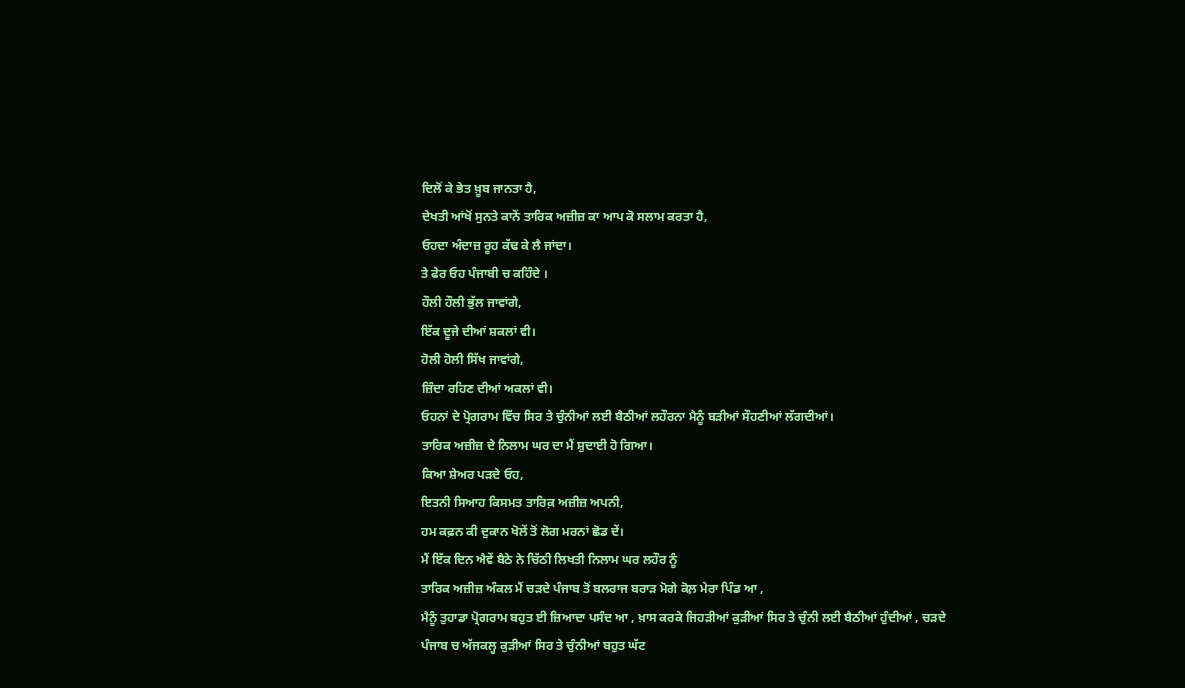ਦਿਲੋਂ ਕੇ ਭੇਤ ਖ਼ੂਬ ਜਾਨਤਾ ਹੈ,
ਦੇਖਤੀ ਆਂਖੋਂ ਸੁਨਤੇ ਕਾਨੋਂ ਤਾਰਿਕ ਅਜ਼ੀਜ਼ ਕਾ ਆਪ ਕੋ ਸਲਾਮ ਕਰਤਾ ਹੈ,
ਓਹਦਾ ਅੰਦਾਜ਼ ਰੂਹ ਕੱਢ ਕੇ ਲੈ ਜਾਂਦਾ।
ਤੇ ਫੇਰ ਓਹ ਪੰਜਾਬੀ ਚ ਕਹਿੰਦੇ ।
ਹੌਲੀ ਹੌਲੀ ਭੁੱਲ ਜਾਵਾਂਗੇ,
ਇੱਕ ਦੂਜੇ ਦੀਆਂ ਸ਼ਕਲਾਂ ਵੀ।
ਹੋਲੀ ਹੋਲੀ ਸਿੱਖ ਜਾਵਾਂਗੇ,
ਜ਼ਿੰਦਾ ਰਹਿਣ ਦੀਆਂ ਅਕਲਾਂ ਵੀ।
ਓਹਨਾਂ ਦੇ ਪ੍ਰੋਗਰਾਮ ਵਿੱਚ ਸਿਰ ਤੇ ਚੁੰਨੀਆਂ ਲਈ ਬੈਠੀਆਂ ਲਹੌਰਨਾ ਮੈਨੂੰ ਬੜੀਆਂ ਸੌਹਣੀਆਂ ਲੱਗਦੀਆਂ।
ਤਾਰਿਕ ਅਜ਼ੀਜ਼ ਦੇ ਨਿਲਾਮ ਘਰ ਦਾ ਮੈਂ ਸ਼ੁਦਾਈ ਹੋ ਗਿਆ।
ਕਿਆ ਸ਼ੇਅਰ ਪੜਦੇ ਓਹ,
ਇਤਨੀ ਸਿਆਹ ਕਿਸਮਤ ਤਾਰਿਕ਼ ਅਜ਼ੀਜ਼ ਅਪਨੀ,
ਹਮ ਕਫ਼ਨ ਕੀ ਦੁਕਾਨ ਖੋਲੇਂ ਤੋਂ ਲੋਗ ਮਰਨਾਂ ਛੋਡ ਦੇਂ।
ਮੈਂ ਇੱਕ ਦਿਨ ਐਵੇਂ ਬੈਠੇ ਨੇ ਚਿੱਠੀ ਲਿਖਤੀ ਨਿਲਾਮ ਘਰ ਲਹੌਰ ਨੂੰ
ਤਾਰਿਕ ਅਜ਼ੀਜ਼ ਅੰਕਲ ਮੈਂ ਚੜਦੇ ਪੰਜਾਬ ਤੋਂ ਬਲਰਾਜ ਬਰਾੜ ਮੋਗੇ ਕੋਲ਼ ਮੇਰਾ ਪਿੰਡ ਆ ,
ਮੈਨੂੰ ਤੁਹਾਡਾ ਪ੍ਰੋਗਰਾਮ ਬਹੁਤ ਈ ਜ਼ਿਆਦਾ ਪਸੰਦ ਆ , ਖ਼ਾਸ ਕਰਕੇ ਜਿਹੜੀਆਂ ਕੁੜੀਆਂ ਸਿਰ ਤੇ ਚੁੰਨੀ ਲਈ ਬੈਠੀਆਂ ਹੁੰਦੀਆਂ , ਚੜਦੇ ਪੰਜਾਬ ਚ ਅੱਜਕਲ੍ਹ ਕੁੜੀਆਂ ਸਿਰ ਤੇ ਚੁੰਨੀਆਂ ਬਹੁਤ ਘੱਟ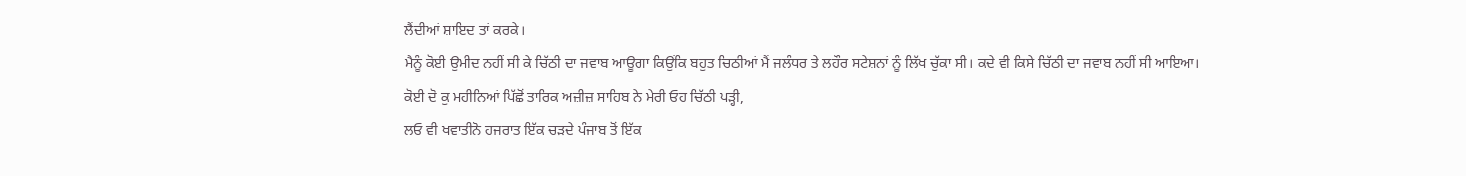ਲੈਂਦੀਆਂ ਸ਼ਾਇਦ ਤਾਂ ਕਰਕੇ।
ਮੈਨੂੰ ਕੋਈ ਉਮੀਦ ਨਹੀਂ ਸੀ ਕੇ ਚਿੱਠੀ ਦਾ ਜਵਾਬ ਆਊਗਾ ਕਿਉਂਕਿ ਬਹੁਤ ਚਿਠੀਆਂ ਮੈਂ ਜਲੰਧਰ ਤੇ ਲਹੌਰ ਸਟੇਸ਼ਨਾਂ ਨੂੰ ਲਿੱਖ ਚੁੱਕਾ ਸੀ। ਕਦੇ ਵੀ ਕਿਸੇ ਚਿੱਠੀ ਦਾ ਜਵਾਬ ਨਹੀਂ ਸੀ ਆਇਆ।
ਕੋਈ ਦੋ ਕੁ ਮਹੀਨਿਆਂ ਪਿੱਛੋਂ ਤਾਰਿਕ ਅਜ਼ੀਜ਼ ਸਾਹਿਬ ਨੇ ਮੇਰੀ ਓਹ ਚਿੱਠੀ ਪੜ੍ਹੀ,
ਲਓ ਵੀ ਖਵਾਤੀਨੋ ਹਜਰਾਤ ਇੱਕ ਚੜਦੇ ਪੰਜਾਬ ਤੋਂ ਇੱਕ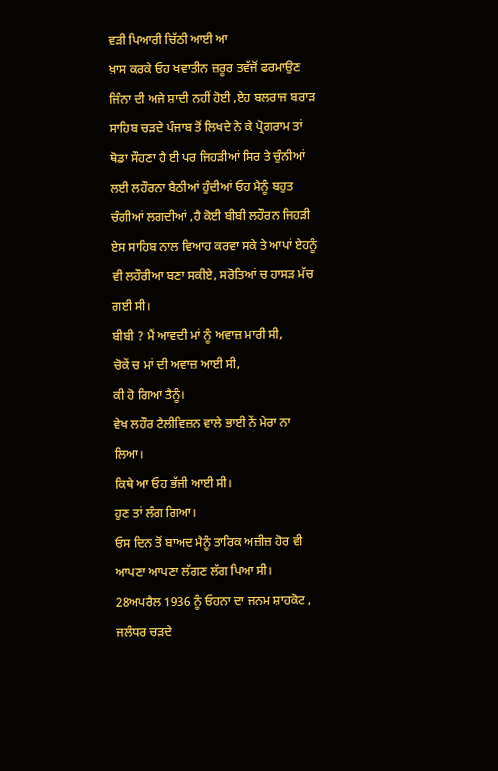ਵੜੀ ਪਿਆਰੀ ਚਿੱਠੀ ਆਈ ਆ
ਖ਼ਾਸ ਕਰਕੇ ਓਹ ਖਵਾਤੀਨ ਜ਼ਰੂਰ ਤਵੱਜੋਂ ਫਰਮਾਉਣ ਜਿੰਨਾ ਦੀ ਅਜੇ ਸ਼ਾਦੀ ਨਹੀਂ ਹੋਈ ,ਏਹ ਬਲਰਾਜ ਬਰਾੜ ਸਾਹਿਬ ਚੜਦੇ ਪੰਜਾਬ ਤੋਂ ਲਿਖਦੇ ਨੇ ਕੇ ਪ੍ਰੋਗਰਾਮ ਤਾਂ ਥੋਡਾ ਸੌਹਣਾ ਹੈ ਈ ਪਰ ਜਿਹੜੀਆਂ ਸਿਰ ਤੇ ਚੁੰਨੀਆਂ ਲਈ ਲਹੌਰਨਾ ਬੈਠੀਆਂ ਹੁੰਦੀਆਂ ਓਹ ਮੈਨੂੰ ਬਹੁਤ ਚੰਗੀਆਂ ਲਗਦੀਆਂ ,ਹੈ ਕੋਈ ਬੀਬੀ ਲਹੌਰਨ ਜਿਹੜੀ ਏਸ ਸਾਹਿਬ ਨਾਲ ਵਿਆਹ ਕਰਵਾ ਸਕੇ ਤੇ ਆਪਾਂ ਏਹਨੂੰ ਵੀ ਲਹੌਰੀਆ ਬਣਾ ਸਕੀਏ, ਸਰੋਤਿਆਂ ਚ ਹਾਸੜ ਮੱਚ ਗਈ ਸੀ।
ਬੀਬੀ ? ਮੈਂ ਆਵਦੀ ਮਾਂ ਨੂੰ ਅਵਾਜ਼ ਮਾਰੀ ਸੀ,
ਚੋਕੇਂ ਚ ਮਾਂ ਦੀ ਅਵਾਜ਼ ਆਈ ਸੀ,
ਕੀ ਹੋ ਗਿਆ ਤੈਨੂੰ।
ਵੇਖ ਲਹੌਰ ਟੈਲੀਵਿਜ਼ਨ ਵਾਲੇ ਭਾਈ ਨੇਂ ਮੇਰਾ ਨਾ ਲਿਆ।
ਕਿਥੇ ਆ ਓਹ ਭੱਜੀ ਆਈ ਸੀ।
ਹੁਣ ਤਾਂ ਲੰਗ ਗਿਆ।
ਓਸ ਦਿਨ ਤੋਂ ਬਾਅਦ ਮੈਨੂੰ ਤਾਰਿਕ ਅਜ਼ੀਜ਼ ਹੋਰ ਵੀ ਆਪਣਾ ਆਪਣਾ ਲੱਗਣ ਲੱਗ ਪਿਆ ਸੀ।
28ਅਪਰੈਲ 1936 ਨੂੰ ਓਹਨਾ ਦਾ ਜਨਮ ਸ਼ਾਹਕੋਟ , ਜਲੰਧਰ ਚੜਦੇ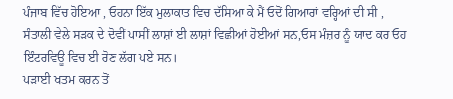ਪੰਜਾਬ ਵਿੱਚ ਹੋਇਆ , ਓਹਨਾ ਇੱਕ ਮੁਲਾਕਾਤ ਵਿਚ ਦੱਸਿਆ ਕੇ ਮੈਂ ਓਦੋਂ ਗਿਆਰਾਂ ਵਰ੍ਹਿਆਂ ਦੀ ਸੀ ,
ਸੰਤਾਲੀ ਵੇਲੇ ਸੜਕ ਦੇ ਦੋਵੀਂ ਪਾਸੀਂ ਲਾਸ਼ਾਂ ਈ ਲਾਸ਼ਾਂ ਵਿਛੀਆਂ ਹੋਈਆਂ ਸਨ,ਓਸ ਮੰਜ਼ਰ ਨੂੰ ਯਾਦ ਕਰ ਓਹ ਇੰਟਰਵਿਊ ਵਿਚ ਈ ਰੋਣ ਲੱਗ ਪਏ ਸਨ।
ਪੜਾਈ ਖਤਮ ਕਰਨ ਤੋਂ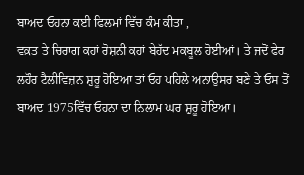ਬਾਅਦ ਓਹਨਾ ਕਈ ਫਿਲਮਾਂ ਵਿੱਚ ਕੰਮ ਕੀਤਾ ,
ਵਕ਼ਤ ਤੇ ਚਿਰਾਗ ਕਹਾਂ ਰੋਸ਼ਨੀ ਕਹਾਂ ਬੇਹੱਦ ਮਕਬੂਲ ਹੋਈਆਂ। ਤੇ ਜਦੋਂ ਫੇਰ ਲਹੌਰ ਟੈਲੀਵਿਜ਼ਨ ਸ਼ੁਰੂ ਹੋਇਆ ਤਾਂ ਓਹ ਪਹਿਲੇ ਅਨਾਉਸਰ ਬਣੇ ਤੇ ਓਸ ਤੋਂ ਬਾਅਦ 1975ਵਿੱਚ ਓਹਨਾ ਦਾ ਨਿਲਾਮ ਘਰ ਸ਼ੁਰੂ ਹੋਇਆ।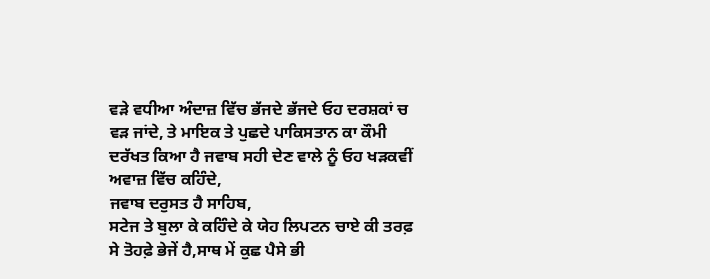ਵੜੇ ਵਧੀਆ ਅੰਦਾਜ਼ ਵਿੱਚ ਭੱਜਦੇ ਭੱਜਦੇ ਓਹ ਦਰਸ਼ਕਾਂ ਚ ਵੜ ਜਾਂਦੇ, ਤੇ ਮਾਇਕ ਤੇ ਪੁਛਦੇ ਪਾਕਿਸਤਾਨ ਕਾ ਕੌਮੀ ਦਰੱਖਤ ਕਿਆ ਹੈ ਜਵਾਬ ਸਹੀ ਦੇਣ ਵਾਲੇ ਨੂੰ ਓਹ ਖੜਕਵੀਂ ਅਵਾਜ਼ ਵਿੱਚ ਕਹਿੰਦੇ,
ਜਵਾਬ ਦਰੁਸਤ ਹੈ ਸਾਹਿਬ,
ਸਟੇਜ ਤੇ ਬੁਲਾ ਕੇ ਕਹਿੰਦੇ ਕੇ ਯੇਹ ਲਿਪਟਨ ਚਾਏ ਕੀ ਤਰਫ਼ ਸੇ ਤੋਹਫ਼ੇ ਭੇਜੇਂ ਹੈ,ਸਾਥ ਮੇਂ ਕੁਛ ਪੈਸੇ ਭੀ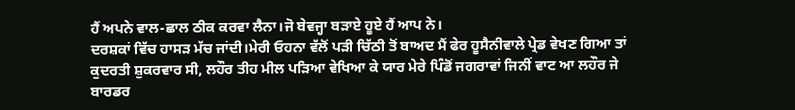ਹੈਂ ਅਪਨੇ ਵਾਲ-ਛਾਲ ਠੀਕ ਕਰਵਾ ਲੈਨਾ।ਜੋ ਬੇਵਜ੍ਹਾ ਬੜਾਏ ਹੂਏ ਹੈਂ ਆਪ ਨੇ।
ਦਰਸ਼ਕਾਂ ਵਿੱਚ ਹਾਸੜ ਮੱਚ ਜਾਂਦੀ।ਮੇਰੀ ਓਹਨਾ ਵੱਲੋਂ ਪੜੀ ਚਿੱਠੀ ਤੋਂ ਬਾਅਦ ਮੈਂ ਫੇਰ ਹੂਸੈਨੀਵਾਲੇ ਪ੍ਰੇਡ ਵੇਖਣ ਗਿਆ ਤਾਂ ਕੁਦਰਤੀ ਸ਼ੁਕਰਵਾਰ ਸੀ, ਲਹੌਰ ਤੀਹ ਮੀਲ ਪੜਿਆ ਵੇਖਿਆ ਕੇ ਯਾਰ ਮੇਰੇ ਪਿੰਡੋਂ ਜਗਰਾਵਾਂ ਜਿਨੀਂ ਵਾਟ ਆ ਲਹੌਰ ਜੇ ਬਾਰਡਰ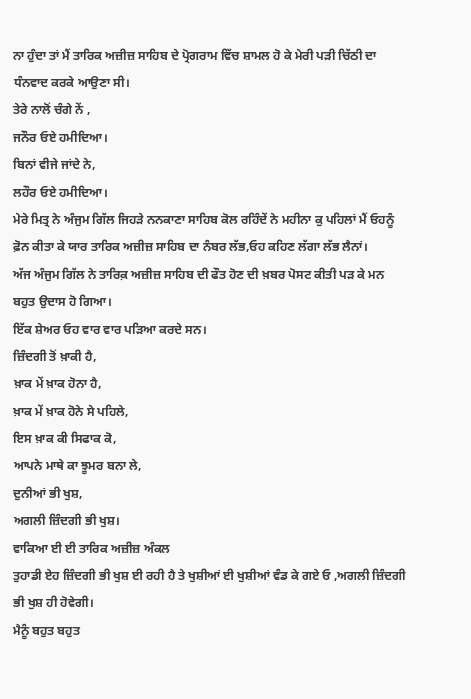ਨਾ ਹੁੰਦਾ ਤਾਂ ਮੈਂ ਤਾਰਿਕ ਅਜ਼ੀਜ਼ ਸਾਹਿਬ ਦੇ ਪ੍ਰੋਗਰਾਮ ਵਿੱਚ ਸ਼ਾਮਲ ਹੋ ਕੇ ਮੇਰੀ ਪੜੀ ਚਿੱਠੀ ਦਾ ਧੰਨਵਾਦ ਕਰਕੇ ਆਉਣਾ ਸੀ।
ਤੇਰੇ ਨਾਲੋਂ ਚੰਗੇ ਨੇਂ ,
ਜਨੌਰ ਓਏ ਹਮੀਦਿਆ।
ਬਿਨਾਂ ਵੀਜੇ ਜਾਂਦੇ ਨੇ,
ਲਹੌਰ ਓਏ ਹਮੀਦਿਆ।
ਮੇਰੇ ਮਿਤ੍ਰ ਨੇ ਅੰਜੁਮ ਗਿੱਲ ਜਿਹੜੇ ਨਨਕਾਣਾ ਸਾਹਿਬ ਕੋਲ ਰਹਿੰਦੇਂ ਨੇ ਮਹੀਨਾ ਕੁ ਪਹਿਲਾਂ ਮੈਂ ਓਹਨੂੰ ਫ਼ੋਨ ਕੀਤਾ ਕੇ ਯਾਰ ਤਾਰਿਕ ਅਜ਼ੀਜ਼ ਸਾਹਿਬ ਦਾ ਨੰਬਰ ਲੱਭ,ਓਹ ਕਹਿਣ ਲੱਗਾ ਲੱਭ ਲੈਨਾਂ।
ਅੱਜ ਅੰਜੁਮ ਗਿੱਲ ਨੇ ਤਾਰਿਕ਼ ਅਜ਼ੀਜ਼ ਸਾਹਿਬ ਦੀ ਫੌਤ ਹੋਣ ਦੀ ਖ਼ਬਰ ਪੋਸਟ ਕੀਤੀ ਪੜ ਕੇ ਮਨ ਬਹੁਤ ਉਦਾਸ ਹੋ ਗਿਆ।
ਇੱਕ ਸ਼ੇਅਰ ਓਹ ਵਾਰ ਵਾਰ ਪੜਿਆ ਕਰਦੇ ਸਨ।
ਜ਼ਿੰਦਗੀ ਤੋਂ ਖ਼ਾਕੀ ਹੈ,
ਖ਼ਾਕ ਮੇਂ ਖ਼ਾਕ ਹੋਨਾ ਹੈ,
ਖ਼ਾਕ ਮੇਂ ਖ਼ਾਕ ਹੋਨੇ ਸੇ ਪਹਿਲੇ,
ਇਸ ਖ਼ਾਕ ਕੀ ਸਿਫਾਕ ਕੋ,
ਆਪਨੇ ਮਾਥੇ ਕਾ ਝੂਮਰ ਬਨਾ ਲੇ,
ਦੁਨੀਆਂ ਭੀ ਖੁਸ਼,
ਅਗਲੀ ਜ਼ਿੰਦਗੀ ਭੀ ਖੁਸ਼।
ਵਾਕਿਆ ਈ ਈ ਤਾਰਿਕ ਅਜ਼ੀਜ਼ ਅੰਕਲ
ਤੁਹਾਡੀ ਏਹ ਜ਼ਿੰਦਗੀ ਭੀ ਖੁਸ਼ ਈ ਰਹੀ ਹੈ ਤੇ ਖੁਸ਼ੀਆਂ ਈ ਖੁਸ਼ੀਆਂ ਵੰਡ ਕੇ ਗਏ ਓ ,ਅਗਲੀ ਜ਼ਿੰਦਗੀ ਭੀ ਖੁਸ਼ ਹੀ ਹੋਵੇਗੀ।
ਮੈਨੂੰ ਬਹੁਤ ਬਹੁਤ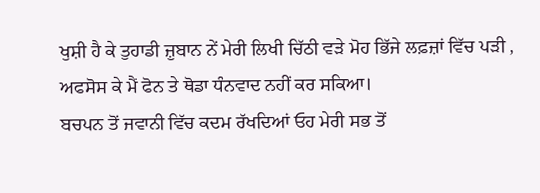ਖੁਸ਼ੀ ਹੈ ਕੇ ਤੁਹਾਡੀ ਜ਼ੁਬਾਨ ਨੇਂ ਮੇਰੀ ਲਿਖੀ ਚਿੱਠੀ ਵੜੇ ਮੋਹ ਭਿੱਜੇ ਲਫ਼ਜ਼ਾਂ ਵਿੱਚ ਪੜੀ , ਅਫਸੋਸ ਕੇ ਮੈਂ ਫੋਨ ਤੇ ਥੋਡਾ ਧੰਨਵਾਦ ਨਹੀਂ ਕਰ ਸਕਿਆ।
ਬਚਪਨ ਤੋਂ ਜਵਾਨੀ ਵਿੱਚ ਕਦਮ ਰੱਖਦਿਆਂ ਓਹ ਮੇਰੀ ਸਭ ਤੋਂ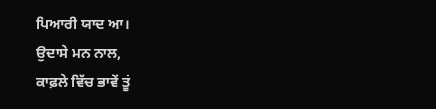ਪਿਆਰੀ ਯਾਦ ਆ।
ਉਦਾਸੇ ਮਨ ਨਾਲ,
ਕਾਫ਼ਲੇ ਵਿੱਚ ਭਾਵੇਂ ਤੂਂ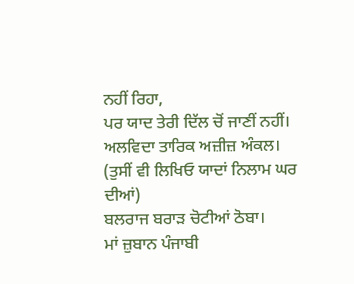ਨਹੀਂ ਰਿਹਾ,
ਪਰ ਯਾਦ ਤੇਰੀ ਦਿੱਲ ਚੋਂ ਜਾਣੀਂ ਨਹੀਂ।
ਅਲਵਿਦਾ ਤਾਰਿਕ ਅਜ਼ੀਜ਼ ਅੰਕਲ।
(ਤੁਸੀਂ ਵੀ ਲਿਖਿਓ ਯਾਦਾਂ ਨਿਲਾਮ ਘਰ ਦੀਆਂ)
ਬਲਰਾਜ ਬਰਾੜ ਚੋਟੀਆਂ ਠੋਬਾ।
ਮਾਂ ਜ਼ੁਬਾਨ ਪੰਜਾਬੀ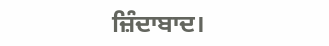ਜ਼ਿੰਦਾਬਾਦ।